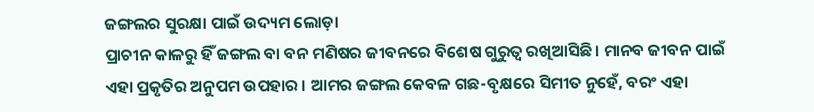ଜଙ୍ଗଲର ସୁରକ୍ଷା ପାଇଁ ଉଦ୍ୟମ ଲୋଡ଼ା
ପ୍ରାଚୀନ କାଳରୁ ହିଁ ଜଙ୍ଗଲ ବା ବନ ମଣିଷର ଜୀବନରେ ବିଶେଷ ଗୁରୁତ୍ୱ ରଖିଆସିଛି । ମାନବ ଜୀବନ ପାଇଁ ଏହା ପ୍ରକୃତିର ଅନୁପମ ଉପହାର । ଆମର ଜଙ୍ଗଲ କେବଳ ଗଛ-ବୃକ୍ଷରେ ସିମୀତ ନୁହେଁ, ବରଂ ଏହା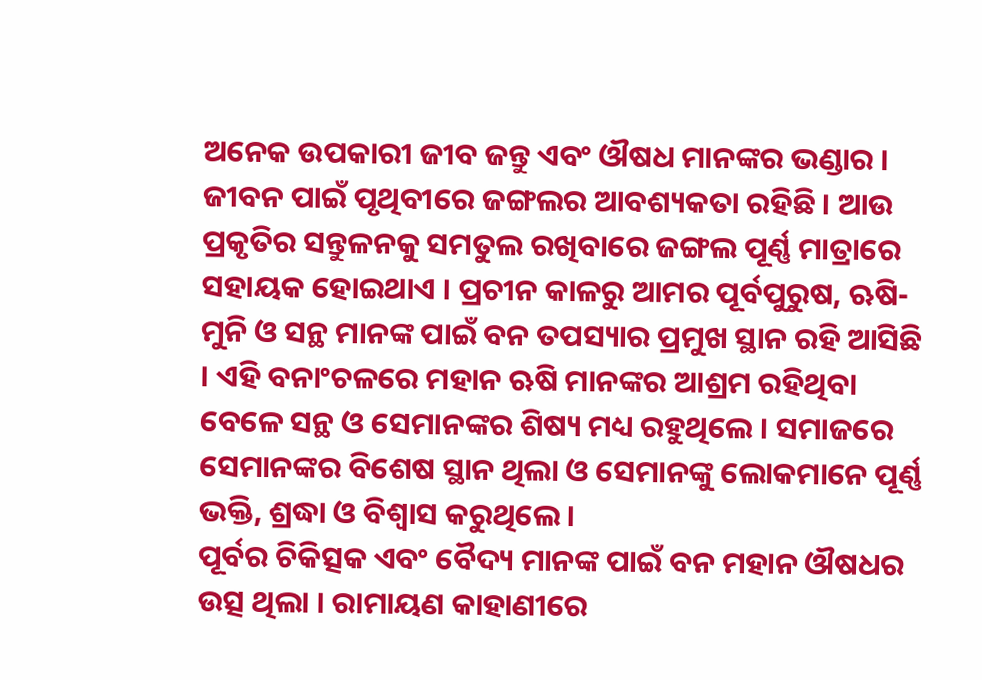ଅନେକ ଉପକାରୀ ଜୀବ ଜନ୍ତୁ ଏବଂ ଔଷଧ ମାନଙ୍କର ଭଣ୍ଡାର । ଜୀବନ ପାଇଁ ପୃଥିବୀରେ ଜଙ୍ଗଲର ଆବଶ୍ୟକତା ରହିଛି । ଆଉ ପ୍ରକୃତିର ସନ୍ତୁଳନକୁ ସମତୁଲ ରଖିବାରେ ଜଙ୍ଗଲ ପୂର୍ଣ୍ଣ ମାତ୍ରାରେ ସହାୟକ ହୋଇଥାଏ । ପ୍ରଚୀନ କାଳରୁ ଆମର ପୂର୍ବପୁରୁଷ, ଋଷି-ମୁନି ଓ ସନ୍ଥ ମାନଙ୍କ ପାଇଁ ବନ ତପସ୍ୟାର ପ୍ରମୁଖ ସ୍ଥାନ ରହି ଆସିଛି । ଏହି ବନାଂଚଳରେ ମହାନ ଋଷି ମାନଙ୍କର ଆଶ୍ରମ ରହିଥିବା ବେଳେ ସନ୍ଥ ଓ ସେମାନଙ୍କର ଶିଷ୍ୟ ମଧ୍ୟ ରହୁଥିଲେ । ସମାଜରେ ସେମାନଙ୍କର ବିଶେଷ ସ୍ଥାନ ଥିଲା ଓ ସେମାନଙ୍କୁ ଲୋକମାନେ ପୂର୍ଣ୍ଣ ଭକ୍ତି, ଶ୍ରଦ୍ଧା ଓ ବିଶ୍ୱାସ କରୁଥିଲେ ।
ପୂର୍ବର ଚିକିତ୍ସକ ଏବଂ ବୈଦ୍ୟ ମାନଙ୍କ ପାଇଁ ବନ ମହାନ ଔଷଧର ଉତ୍ସ ଥିଲା । ରାମାୟଣ କାହାଣୀରେ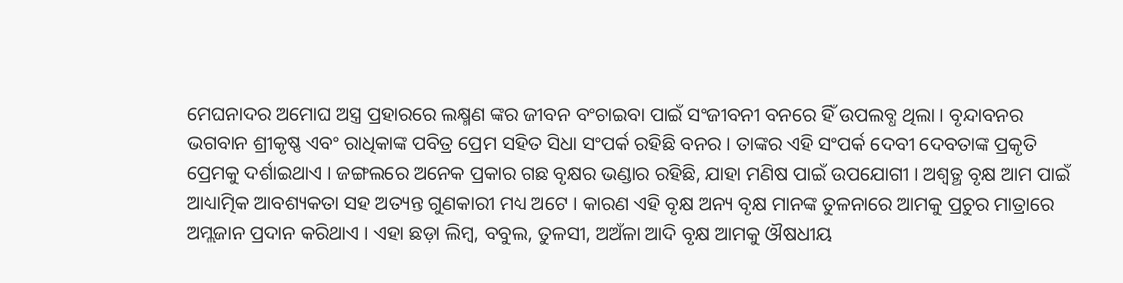ମେଘନାଦର ଅମୋଘ ଅସ୍ତ୍ର ପ୍ରହାରରେ ଲକ୍ଷ୍ମଣ ଙ୍କର ଜୀବନ ବଂଚାଇବା ପାଇଁ ସଂଜୀବନୀ ବନରେ ହିଁ ଉପଲବ୍ଧ ଥିଲା । ବୃନ୍ଦାବନର ଭଗବାନ ଶ୍ରୀକୃଷ୍ଣ ଏବଂ ରାଧିକାଙ୍କ ପବିତ୍ର ପ୍ରେମ ସହିତ ସିଧା ସଂପର୍କ ରହିଛି ବନର । ତାଙ୍କର ଏହି ସଂପର୍କ ଦେବୀ ଦେବତାଙ୍କ ପ୍ରକୃତି ପ୍ରେମକୁ ଦର୍ଶାଇଥାଏ । ଜଙ୍ଗଲରେ ଅନେକ ପ୍ରକାର ଗଛ ବୃକ୍ଷର ଭଣ୍ଡାର ରହିଛି, ଯାହା ମଣିଷ ପାଇଁ ଉପଯୋଗୀ । ଅଶ୍ୱତ୍ଥ ବୃକ୍ଷ ଆମ ପାଇଁ ଆଧ୍ୟାତ୍ମିକ ଆବଶ୍ୟକତା ସହ ଅତ୍ୟନ୍ତ ଗୁଣକାରୀ ମଧ୍ୟ ଅଟେ । କାରଣ ଏହି ବୃକ୍ଷ ଅନ୍ୟ ବୃକ୍ଷ ମାନଙ୍କ ତୁଳନାରେ ଆମକୁ ପ୍ରଚୁର ମାତ୍ରାରେ ଅମ୍ଲଜାନ ପ୍ରଦାନ କରିଥାଏ । ଏହା ଛଡ଼ା ଲିମ୍ବ, ବବୁଲ, ତୁଳସୀ, ଅଅଁଳା ଆଦି ବୃକ୍ଷ ଆମକୁ ଔଷଧୀୟ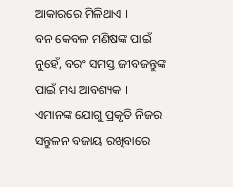ଆକାରରେ ମିଳିଥାଏ ।
ବନ କେବଳ ମଣିଷଙ୍କ ପାଇଁ ନୁହେଁ, ବରଂ ସମସ୍ତ ଜୀବଜନ୍ତୁଙ୍କ ପାଇଁ ମଧ୍ୟ ଆବଶ୍ୟକ । ଏମାନଙ୍କ ଯୋଗୁ ପ୍ରକୃତି ନିଜର ସନ୍ତୁଳନ ବଜାୟ ରଖିବାରେ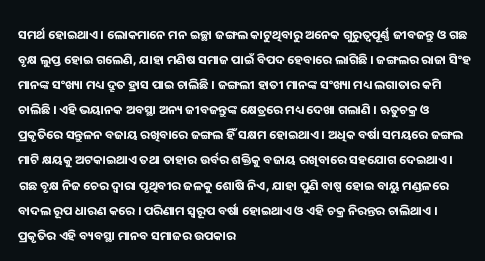ସମର୍ଥ ହୋଇଥାଏ । ଲୋକମାନେ ମନ ଇଚ୍ଛା ଜଙ୍ଗଲ କାଟୁଥିବାରୁ ଅନେକ ଗୁରୁତ୍ୱପୂର୍ଣ୍ଣ ଜୀବଜନ୍ତୁ ଓ ଗଛ ବୃକ୍ଷ ଲୁପ୍ତ ହୋଇ ଗଲେଣି, ଯାହା ମଣିଷ ସମାଜ ପାଇଁ ବିପଦ ହେବାରେ ଲାଗିଛି । ଜଙ୍ଗଲର ରାଜା ସିଂହ ମାନଙ୍କ ସଂଖ୍ୟା ମଧ୍ୟ ଦ୍ରୂତ ହ୍ରାସ ପାଇ ଚାଲିଛି । ଜଙ୍ଗଲୀ ହାତୀ ମାନଙ୍କ ସଂଖ୍ୟା ମଧ୍ୟ ଲଗାତାର କମି ଚାଲିଛି । ଏହି ଭୟାନକ ଅବସ୍ଥା ଅନ୍ୟ ଜୀବଜନ୍ତୁଙ୍କ କ୍ଷେତ୍ରରେ ମଧ୍ୟ ଦେଖା ଗଲାଣି । ଋତୁଚକ୍ର ଓ ପ୍ରକୃତିରେ ସନ୍ତୁଳନ ବଜାୟ ରଖିବାରେ ଜଙ୍ଗଲ ହିଁ ସକ୍ଷମ ହୋଇଥାଏ । ଅଧିକ ବର୍ଷା ସମୟରେ ଜଙ୍ଗଲ ମାଟି କ୍ଷୟକୁ ଅଟକାଇଥାଏ ତଥା ତାହାର ଉର୍ବର ଶକ୍ତିକୁ ବଜାୟ ରଖିବାରେ ସହଯୋଗ ଦେଇଥାଏ । ଗଛ ବୃକ୍ଷ ନିଜ ଚେର ଦ୍ୱାରା ପୃଥିବୀର ଜଳକୁ ଶୋଷି ନିଏ, ଯାହା ପୁଣି ବାଷ୍ପ ହୋଇ ବାୟୁ ମଣ୍ଡଳରେ ବାଦଲ ରୂପ ଧାରଣ କରେ । ପରିଣାମ ସ୍ୱରୂପ ବର୍ଷା ହୋଇଥାଏ ଓ ଏହି ଚକ୍ର ନିରନ୍ତର ଚାଲିଥାଏ । ପ୍ରକୃତିର ଏହି ବ୍ୟବସ୍ଥା ମାନବ ସମାଜର ଉପକାର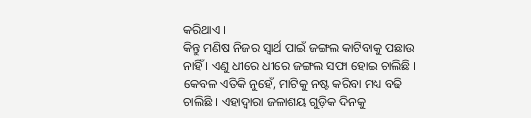କରିଥାଏ ।
କିନ୍ତୁ ମଣିଷ ନିଜର ସ୍ୱାର୍ଥ ପାଇଁ ଜଙ୍ଗଲ କାଟିବାକୁ ପଛାଉ ନାହିଁ । ଏଣୁ ଧୀରେ ଧୀରେ ଜଙ୍ଗଲ ସଫା ହୋଇ ଚାଲିଛି । କେବଳ ଏତିକି ନୁହେଁ, ମାଟିକୁ ନଷ୍ଟ କରିବା ମଧ୍ୟ ବଢି ଚାଲିଛି । ଏହାଦ୍ୱାରା ଜଳାଶୟ ଗୁଡ଼ିକ ଦିନକୁ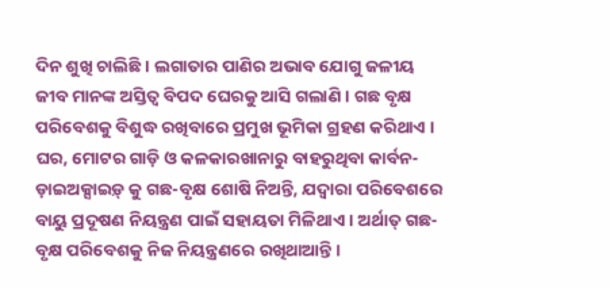ଦିନ ଶୁଖି ଚାଲିଛି । ଲଗାତାର ପାଣିର ଅଭାବ ଯୋଗୁ ଜଳୀୟ ଜୀବ ମାନଙ୍କ ଅସ୍ତିତ୍ୱ ବିପଦ ଘେରକୁ ଆସି ଗଲାଣି । ଗଛ ବୃକ୍ଷ ପରିବେଶକୁ ବିଶୁଦ୍ଧ ରଖିବାରେ ପ୍ରମୁଖ ଭୂମିକା ଗ୍ରହଣ କରିଥାଏ । ଘର, ମୋଟର ଗାଡ଼ି ଓ କଳକାରଖାନାରୁ ବାହରୁଥିବା କାର୍ବନ-ଡ଼ାଇଅକ୍ସାଇଡ଼୍ କୁ ଗଛ-ବୃକ୍ଷ ଶୋଷି ନିଅନ୍ତି, ଯଦ୍ୱାରା ପରିବେଶରେ ବାୟୁ ପ୍ରଦୂଷଣ ନିୟନ୍ତ୍ରଣ ପାଇଁ ସହାୟତା ମିଳିଥାଏ । ଅର୍ଥାତ୍ ଗଛ-ବୃକ୍ଷ ପରିବେଶକୁ ନିଜ ନିୟନ୍ତ୍ରଣରେ ରଖିଥାଆନ୍ତି ।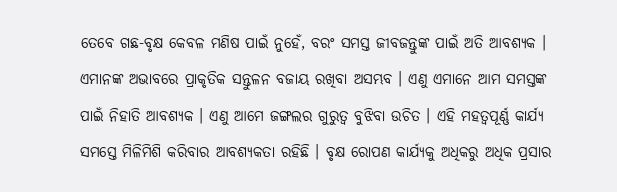ତେବେ ଗଛ-ବୃକ୍ଷ କେବଳ ମଣିଷ ପାଇଁ ନୁହେଁ, ବରଂ ସମସ୍ତ ଜୀବଜନ୍ତୁଙ୍କ ପାଇଁ ଅତି ଆବଶ୍ୟକ । ଏମାନଙ୍କ ଅଭାବରେ ପ୍ରାକୃତିକ ସନ୍ତୁଳନ ବଜାୟ ରଖିବା ଅସମ୍ଭବ । ଏଣୁ ଏମାନେ ଆମ ସମସ୍ତଙ୍କ ପାଇଁ ନିହାତି ଆବଶ୍ୟକ । ଏଣୁ ଆମେ ଜଙ୍ଗଲର ଗୁରୁତ୍ୱ ବୁଝିବା ଉଚିତ । ଏହି ମହତ୍ୱପୂର୍ଣ୍ଣ କାର୍ଯ୍ୟ ସମସ୍ତେ ମିଳିମିଶି କରିବାର ଆବଶ୍ୟକତା ରହିଛି । ବୃକ୍ଷ ରୋପଣ କାର୍ଯ୍ୟକୁ ଅଧିକରୁ ଅଧିକ ପ୍ରସାର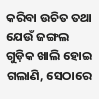କରିବା ଉଚିତ ତଥା ଯେଉଁ ଜଙ୍ଗଲ ଗୁଡ଼ିକ ଖାଲି ହୋଇ ଗଲାଣି, ସେଠାରେ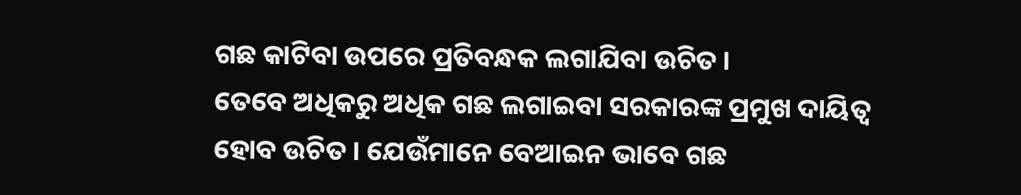ଗଛ କାଟିବା ଉପରେ ପ୍ରତିବନ୍ଧକ ଲଗାଯିବା ଉଚିତ ।
ତେବେ ଅଧିକରୁ ଅଧିକ ଗଛ ଲଗାଇବା ସରକାରଙ୍କ ପ୍ରମୁଖ ଦାୟିତ୍ୱ ହୋବ ଉଚିତ । ଯେଉଁମାନେ ବେଆଇନ ଭାବେ ଗଛ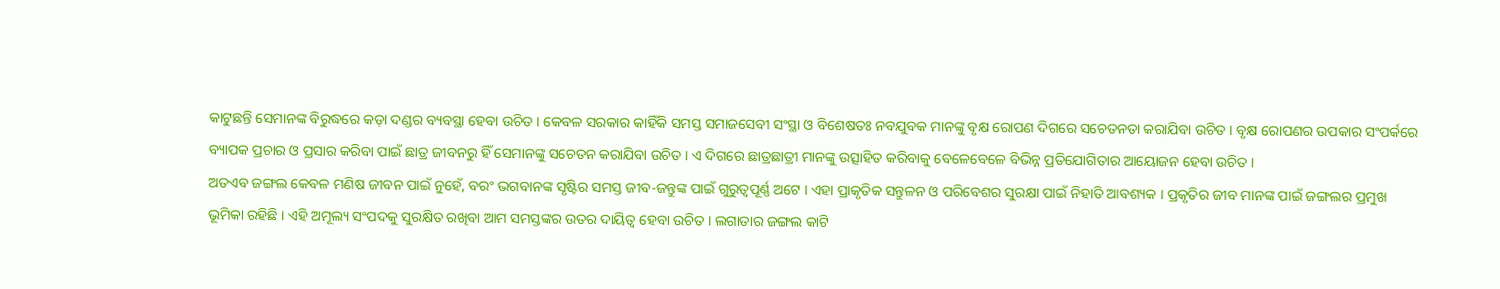କାଟୁଛନ୍ତି ସେମାନଙ୍କ ବିରୁଦ୍ଧରେ କଡ଼ା ଦଣ୍ଡର ବ୍ୟବସ୍ଥା ହେବା ଉଚିତ । କେବଳ ସରକାର କାହିଁକି ସମସ୍ତ ସମାଜସେବୀ ସଂସ୍ଥା ଓ ବିଶେଷତଃ ନବଯୁବକ ମାନଙ୍କୁ ବୃକ୍ଷ ରୋପଣ ଦିଗରେ ସଚେତନତା କରାଯିବା ଉଚିତ । ବୃକ୍ଷ ରୋପଣର ଉପକାର ସଂପର୍କରେ ବ୍ୟାପକ ପ୍ରଚାର ଓ ପ୍ରସାର କରିବା ପାଇଁ ଛାତ୍ର ଜୀବନରୁ ହିଁ ସେମାନଙ୍କୁ ସଚେତନ କରାଯିବା ଉଚିତ । ଏ ଦିଗରେ ଛାତ୍ରଛାତ୍ରୀ ମାନଙ୍କୁ ଉତ୍ସାହିତ କରିବାକୁ ବେଳେବେଳେ ବିଭିନ୍ନ ପ୍ରତିଯୋଗିତାର ଆୟୋଜନ ହେବା ଉଚିତ ।
ଅତଏବ ଜଙ୍ଗଲ କେବଳ ମଣିଷ ଜୀବନ ପାଇଁ ନୁହେଁ, ବରଂ ଭଗବାନଙ୍କ ସୃଷ୍ଟିର ସମସ୍ତ ଜୀବ-ଜନ୍ତୁଙ୍କ ପାଇଁ ଗୁରୁତ୍ୱପୂର୍ଣ୍ଣ ଅଟେ । ଏହା ପ୍ରାକୃତିକ ସନ୍ତୁଳନ ଓ ପରିବେଶର ସୁରକ୍ଷା ପାଇଁ ନିହାତି ଆବଶ୍ୟକ । ପ୍ରକୃତିର ଜୀବ ମାନଙ୍କ ପାଇଁ ଜଙ୍ଗଲର ପ୍ରମୁଖ ଭୂମିକା ରହିଛି । ଏହି ଅମୂଲ୍ୟ ସଂପଦକୁ ସୁରକ୍ଷିତ ରଖିବା ଆମ ସମସ୍ତଙ୍କର ଉତର ଦାୟିତ୍ୱ ହେବା ଉଚିତ । ଲଗାତାର ଜଙ୍ଗଲ କାଟି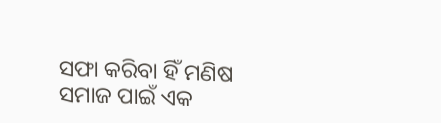ସଫା କରିବା ହିଁ ମଣିଷ ସମାଜ ପାଇଁ ଏକ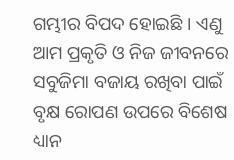ଗମ୍ଭୀର ବିପଦ ହୋଇଛି । ଏଣୁ ଆମ ପ୍ରକୃତି ଓ ନିଜ ଜୀବନରେ ସବୁଜିମା ବଜାୟ ରଖିବା ପାଇଁ ବୃକ୍ଷ ରୋପଣ ଉପରେ ବିଶେଷ ଧ୍ୟାନ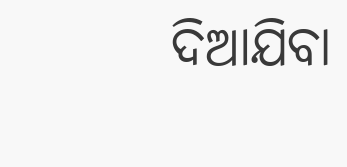ଦିଆଯିବା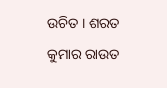ଉଚିତ । ଶରତ କୁମାର ରାଉତ